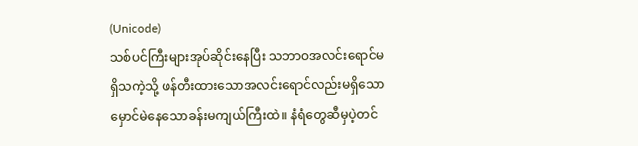(Unicode)
သစ်ပင်ကြီးများအုပ်ဆိုင်းနေပြီး သဘာဝအလင်းရောင်မရှိသကဲ့သို့ ဖန်တီးထားသောအလင်းရောင်လည်းမရှိသော မှောင်မဲနေသောခန်းမကျယ်ကြီးထဲ။ နံရံတွေဆီမှပဲ့တင်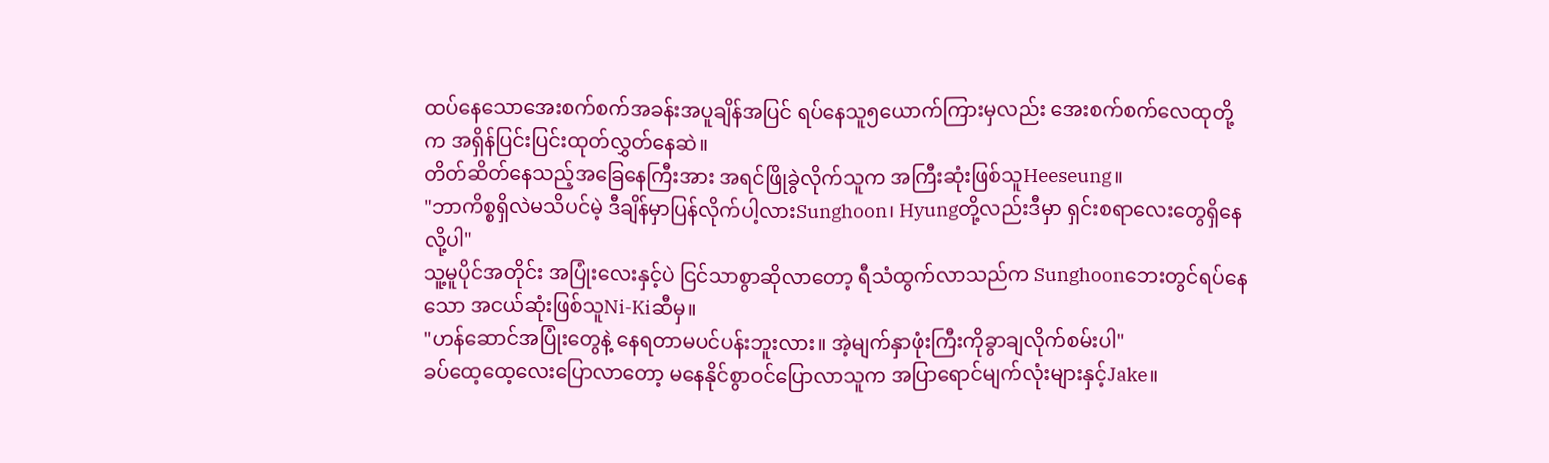ထပ်နေသောအေးစက်စက်အခန်းအပူချိန်အပြင် ရပ်နေသူ၅ယောက်ကြားမှလည်း အေးစက်စက်လေထုတို့က အရှိန်ပြင်းပြင်းထုတ်လွှတ်နေဆဲ။
တိတ်ဆိတ်နေသည့်အခြေနေကြီးအား အရင်ဖြိုခွဲလိုက်သူက အကြီးဆုံးဖြစ်သူHeeseung။
"ဘာကိစ္စရှိလဲမသိပင်မဲ့ ဒီချိန်မှာပြန်လိုက်ပါ့လားSunghoon၊ Hyungတို့လည်းဒီမှာ ရှင်းစရာလေးတွေရှိနေလို့ပါ"
သူ့မူပိုင်အတိုင်း အပြုံးလေးနှင့်ပဲ ငြင်သာစွာဆိုလာတော့ ရီသံထွက်လာသည်က Sunghoonဘေးတွင်ရပ်နေသော အငယ်ဆုံးဖြစ်သူNi-Kiဆီမှ။
"ဟန်ဆောင်အပြုံးတွေနဲ့ နေရတာမပင်ပန်းဘူးလား။ အဲ့မျက်နှာဖုံးကြီးကိုခွာချလိုက်စမ်းပါ"
ခပ်ထေ့ထေ့လေးပြောလာတော့ မနေနိုင်စွာဝင်ပြောလာသူက အပြာရောင်မျက်လုံးများနှင့်Jake။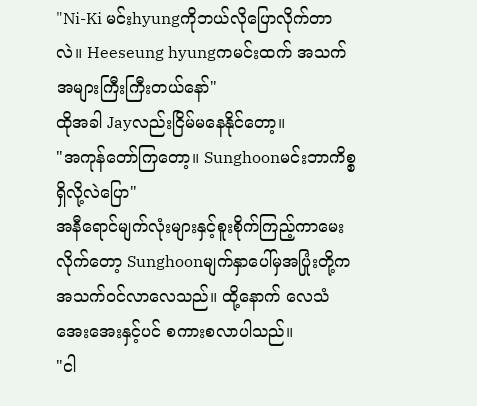"Ni-Ki မင်းhyungကိုဘယ်လိုပြောလိုက်တာလဲ။ Heeseung hyungကမင်းထက် အသက်အများကြီးကြီးတယ်နော်"
ထိုအခါ Jayလည်းငြိမ်မနေနိုင်တော့။
"အကုန်တော်ကြတော့။ Sunghoonမင်းဘာကိစ္စရှိလို့လဲပြော"
အနီရောင်မျက်လုံးများနှင့်စူးစိုက်ကြည့်ကာမေးလိုက်တော့ Sunghoonမျက်နှာပေါ်မှအပြုံးတို့ကအသက်ဝင်လာလေသည်။ ထို့နောက် လေသံအေးအေးနှင့်ပင် စကားစလာပါသည်။
"ငါ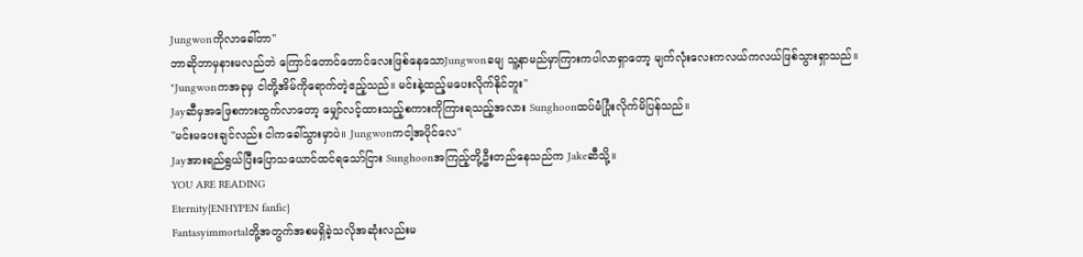Jungwonကိုလာခေါ်တာ"
ဘာဆိုဘာမှနားမလည်ဘဲ ကြောင်တောင်တောင်လေးဖြစ်နေသောJungwonခမျ သူ့နာမည်မှာကြားကပါလာရှာတော့ မျက်လုံးလေးကလယ်ကလယ်ဖြစ်သွားရှာသည်။
"Jungwonကအခုမှ ငါတို့အိမ်ကိုရောက်တဲ့ဧည့်သည်။ မင်းနဲ့ထည့်မပေးလိုက်နိုင်ဘူး"
Jayဆီမှအဖြေစကားထွက်လာတော့ မျှော်လင့်ထားသည့်စကားကိုကြားရသည့်အလား Sunghoonထပ်မံပြုံးလိုက်မိပြန်သည်။
"မင်းမပေးချင်လည်း ငါကခေါ်သွားမှာပဲ။ Jungwonကငါ့အပိုင်လေ"
Jayအားရည်ရွယ်ပြီးပြောသယောင်ထင်ရသော်ငြား Sunghoonအကြည့်တို့ဦးတည်နေသည်က Jakeဆီသို့။
YOU ARE READING
Eternity{ENHYPEN fanfic}
Fantasyimmortalတို့အတွက်အစမရှိခဲ့သလိုအဆုံးလည်းမ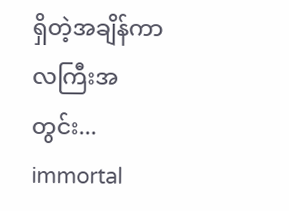ရှိတဲ့အချိန်ကာလကြီးအတွင်း... immortal